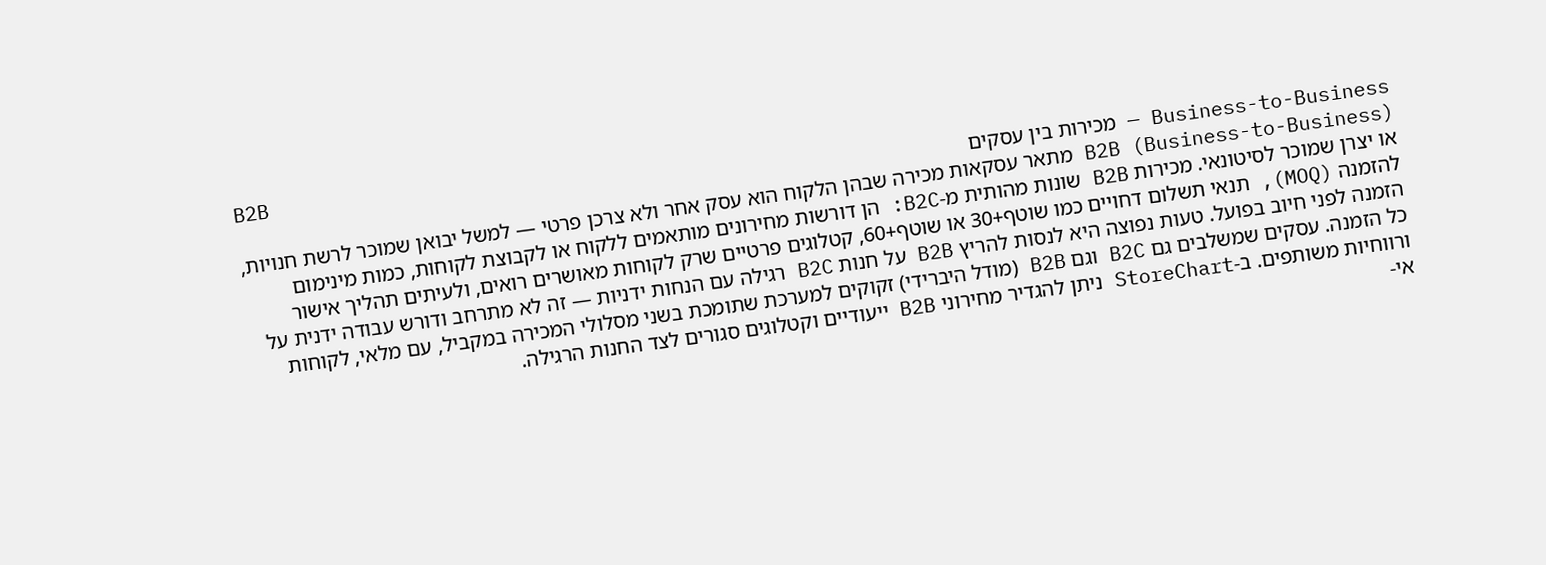B2B
Business-to-Business — מכירות בין עסקים
B2B (Business-to-Business) מתאר עסקאות מכירה שבהן הלקוח הוא עסק אחר ולא צרכן פרטי — למשל יבואן שמוכר לרשת חנויות, או יצרן שמוכר לסיטונאי. מכירות B2B שונות מהותית מ-B2C: הן דורשות מחירונים מותאמים ללקוח או לקבוצת לקוחות, כמות מינימום להזמנה (MOQ), תנאי תשלום דחויים כמו שוטף+30 או שוטף+60, קטלוגים פרטיים שרק לקוחות מאושרים רואים, ולעיתים תהליך אישור הזמנה לפני חיוב בפועל. טעות נפוצה היא לנסות להריץ B2B על חנות B2C רגילה עם הנחות ידניות — זה לא מתרחב ודורש עבודה ידנית על כל הזמנה. עסקים שמשלבים גם B2C וגם B2B (מודל היברידי) זקוקים למערכת שתומכת בשני מסלולי המכירה במקביל, עם מלאי, לקוחות ורווחיות משותפים. ב-StoreChart ניתן להגדיר מחירוני B2B ייעודיים וקטלוגים סגורים לצד החנות הרגילה.
אי-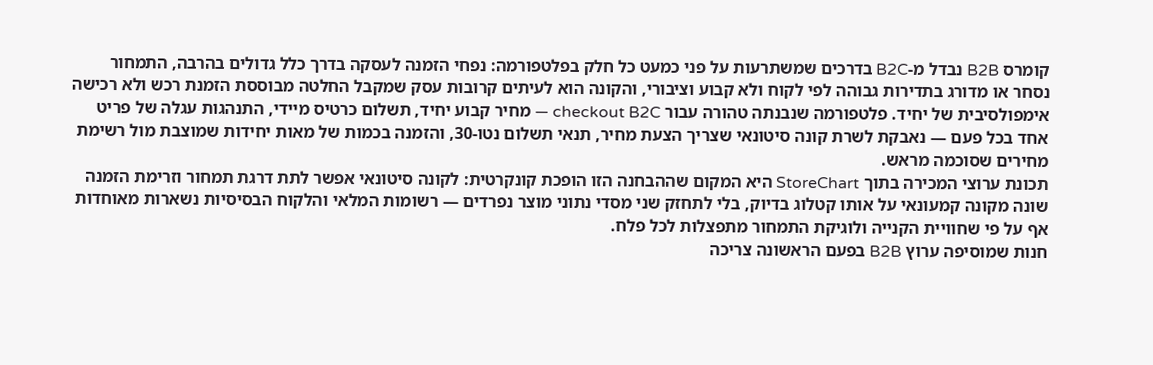קומרס B2B נבדל מ-B2C בדרכים שמשתרעות על פני כמעט כל חלק בפלטפורמה: נפחי הזמנה לעסקה בדרך כלל גדולים בהרבה, התמחור נסחר או מדורג בתדירות גבוהה לפי לקוח ולא קבוע וציבורי, והקונה הוא לעיתים קרובות עסק שמקבל החלטה מבוססת הזמנת רכש ולא רכישה אימפולסיבית של יחיד. פלטפורמה שנבנתה טהורה עבור checkout B2C — מחיר קבוע יחיד, תשלום כרטיס מיידי, התנהגות עגלה של פריט אחד בכל פעם — נאבקת לשרת קונה סיטונאי שצריך הצעת מחיר, תנאי תשלום נטו-30, והזמנה בכמות של מאות יחידות שמוצבת מול רשימת מחירים שסוכמה מראש.
תכונת ערוצי המכירה בתוך StoreChart היא המקום שההבחנה הזו הופכת קונקרטית: לקונה סיטונאי אפשר לתת דרגת תמחור וזרימת הזמנה שונה מקונה קמעונאי על אותו קטלוג בדיוק, בלי לתחזק שני מסדי נתוני מוצר נפרדים — רשומות המלאי והלקוח הבסיסיות נשארות מאוחדות אף על פי שחוויית הקנייה ולוגיקת התמחור מתפצלות לכל פלח.
חנות שמוסיפה ערוץ B2B בפעם הראשונה צריכה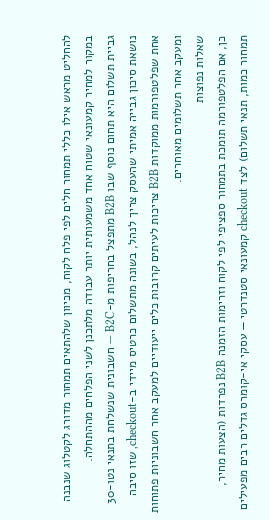להחליט מראש אילו כללי תמחור חלים לפי פלח לקוח, מכיוון שלהתאים תמחור מדורג לקטלוג שנבנה במקור למחיר קמעונאי שטוח אחד משמעותית יותר עבודה מלתכנן לשני הפלחים מההתחלה.
גביית תשלום היא תחום נוסף שבו B2B מתפצל בחריפות מ-B2C — חשבונית שנשלחת בתנאי נטו-30 נושאת סיכון גבייה אמיתי שהעסק צריך לנהל, בשונה מתשלום כרטיס מיידי ב-checkout, שזו סיבה אחת שפלטפורמות ממוקדות B2B צריכות לעיתים קרובות כלים ייעודיים למעקב אחר חשבוניות פתוחות ומעקב אחר תשלומים מאוחרים.
שאלות נפוצות
כן, אם הפלטפורמה תומכת בתמחור ספציפי לפי לקוח וזרימות הזמנה B2B נפרדות (הצעות מחיר, תמחור כמות, תנאי תשלום) לצד checkout קמעונאי סטנדרטי — עסקי אי-קומרס גדלים רבים מפעילים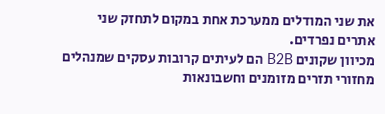את שני המודלים ממערכת אחת במקום לתחזק שני אתרים נפרדים.
מכיוון שקונים B2B הם לעיתים קרובות עסקים שמנהלים מחזורי תזרים מזומנים וחשבונאות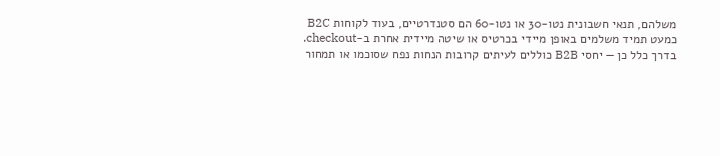משלהם, תנאי חשבונית נטו-30 או נטו-60 הם סטנדרטיים, בעוד לקוחות B2C כמעט תמיד משלמים באופן מיידי בכרטיס או שיטה מיידית אחרת ב-checkout.
בדרך כלל כן — יחסי B2B כוללים לעיתים קרובות הנחות נפח שסוכמו או תמחור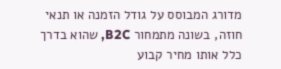מדורג המבוסס על גודל הזמנה או תנאי חוזה, בשונה מתמחור B2C, שהוא בדרך כלל אותו מחיר קבוע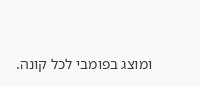ומוצג בפומבי לכל קונה.